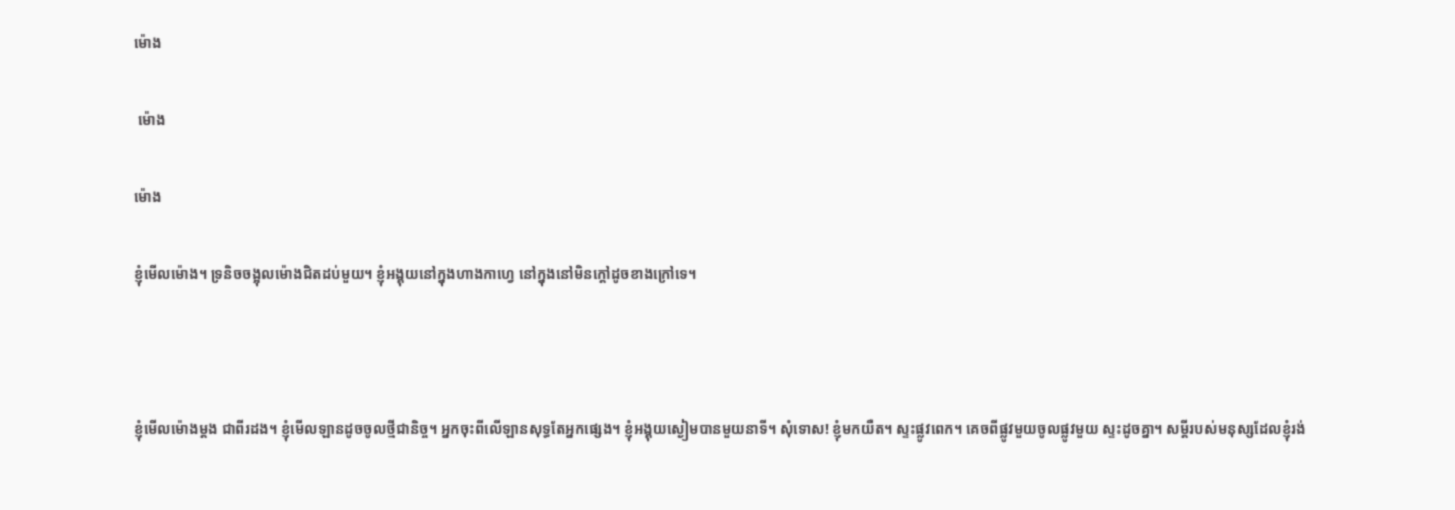ម៉ោង

 ម៉ោង

ម៉ោង

ខ្ញុំមើលម៉ោង។ ទ្រនិចចង្អុលម៉ោងជិតដប់មួយ។ ខ្ញុំអង្គុយនៅក្នុងហាងកាហ្វេ នៅក្នុងនៅមិនក្ដៅដូចខាងក្រៅទេ។



ខ្ញុំមើលម៉ោងម្ដង ជាពីរដង។ ខ្ញុំមើលឡានដូចចូលថ្មីជានិច្ច។ អ្នកចុះពីលើឡានសុទ្ធតែអ្នកផ្សេង។ ខ្ញុំអង្គុយស្ងៀមបានមួយនាទី។ សុំទោស! ខ្ញុំមកយឺត។ ស្ទះផ្លូវពេក។ គេចពីផ្លូវមួយចូលផ្លូវមួយ ស្ទះដូចគ្នា។ សម្ដីរបស់មនុស្សដែលខ្ញុំរង់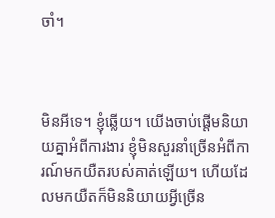ចាំ។



មិនអីទេ។ ខ្ញុំឆ្លើយ។ យើងចាប់ផ្ដើមនិយាយគ្នាអំពីការងារ ខ្ញុំមិនសួរនាំច្រើនអំពីការណ៍មកយឺតរបស់គាត់ឡើយ។ ហើយដែលមកយឺតក៏មិននិយាយអ្វីច្រើន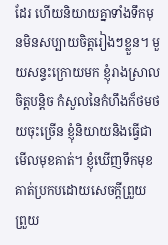ដែរ ហើយនិយាយគ្នាទាំងទឹកមុនមិនសប្បាយចិត្តរៀងៗខ្លួន។ មួយសន្ទះក្រោយមក ខ្ញុំរាងស្រាលចិត្តបន្តិច កំសួលនៃកំហឹងក៏ថមថយចុះច្រើន ខ្ញុំនិយាយនិងធ្វើជាមើលមុខគាត់។ ខ្ញុំឃើញទឹកមុខគាត់ប្រកបដោយសេចក្ដីព្រួយ ព្រួយ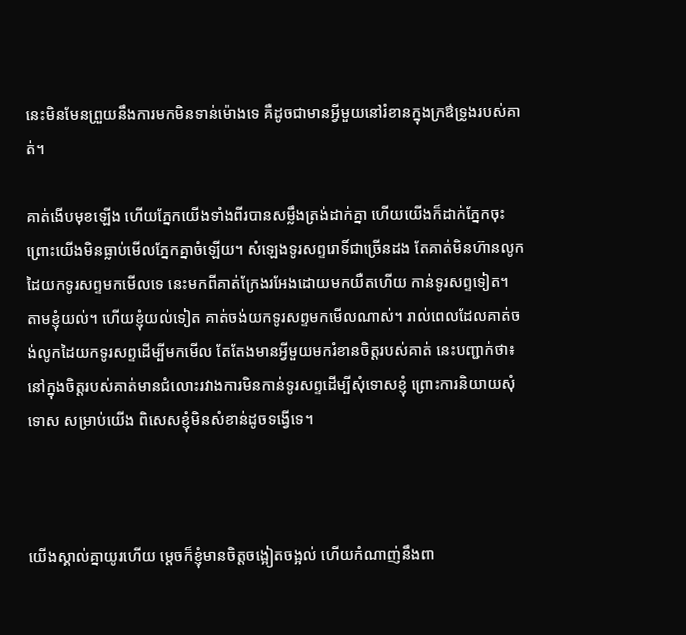នេះមិនមែនព្រួយនឹងការមកមិនទាន់ម៉ោងទេ គឺដូចជាមានអ្វីមួយនៅរំខានក្នុងក្រឳទ្រូងរបស់គាត់។

គាត់ងើបមុខឡើង ហើយភ្នែកយើងទាំងពីរបានសម្លឹងត្រង់ដាក់គ្នា ហើយយើងក៏ដាក់ភ្នែកចុះ ព្រោះយើងមិនធ្លាប់មើលភ្នែកគ្នាចំឡើយ។ សំឡេងទូរសព្ទរោទិ៍ជាច្រើនដង តែគាត់មិនហ៊ានលូកដៃយកទូរសព្ទមកមើលទេ នេះមកពីគាត់ក្រែងរអែងដោយមកយឺតហើយ កាន់ទូរសព្ទទៀត។ តាមខ្ញុំយល់។ ហើយខ្ញុំយល់ទៀត គាត់ចង់យកទូរសព្ទមកមើលណាស់។ រាល់ពេលដែលគាត់ចង់លូកដៃយកទូរសព្ទដើម្បីមកមើល តែតែងមានអ្វីមួយមករំខានចិត្តរបស់គាត់ នេះបញ្ជាក់ថា៖ នៅក្នុងចិត្តរបស់គាត់មានជំលោះរវាងការមិនកាន់ទូរសព្ទដើម្បីសុំទោសខ្ញុំ ព្រោះការនិយាយសុំទោស សម្រាប់យើង ពិសេសខ្ញុំមិនសំខាន់ដូចទង្វើទេ។



យើងស្គាល់គ្នាយូរហើយ ម្ដេចក៏ខ្ញុំមានចិត្តចង្អៀតចង្អល់ ហើយកំណាញ់នឹងពា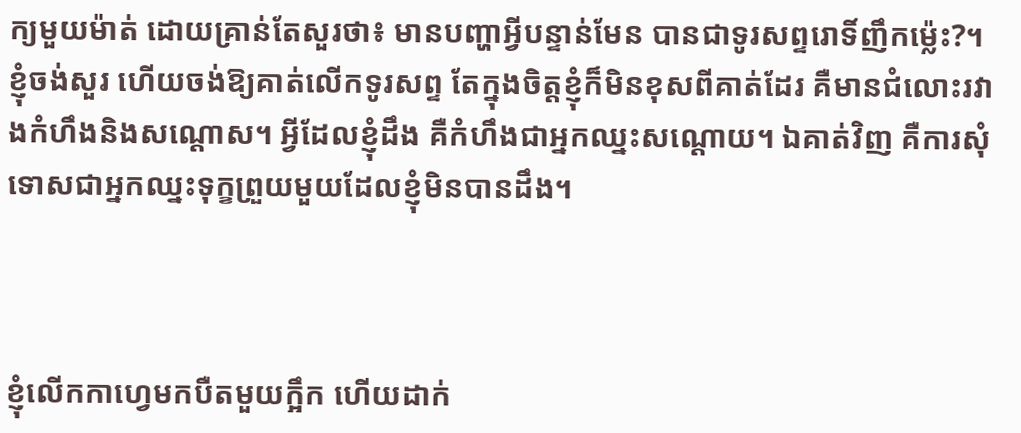ក្យមួយម៉ាត់ ដោយគ្រាន់តែសួរថា៖ មានបញ្ហាអ្វីបន្ទាន់មែន បានជាទូរសព្ទរោទិ៍ញឹកម្ល៉េះ?។ ខ្ញុំចង់សួរ ហើយចង់ឱ្យគាត់លើកទូរសព្ទ តែក្នុងចិត្តខ្ញុំក៏មិនខុសពីគាត់ដែរ គឺមានជំលោះរវាងកំហឹងនិងសណ្ដោស។ អ្វីដែលខ្ញុំដឹង គឺកំហឹងជាអ្នកឈ្នះសណ្ដោយ។ ឯគាត់វិញ គឺការសុំទោសជាអ្នកឈ្នះទុក្ខព្រួយមួយដែលខ្ញុំមិនបានដឹង។



ខ្ញុំលើកកាហ្វេមកបឺតមួយក្អឹក ហើយដាក់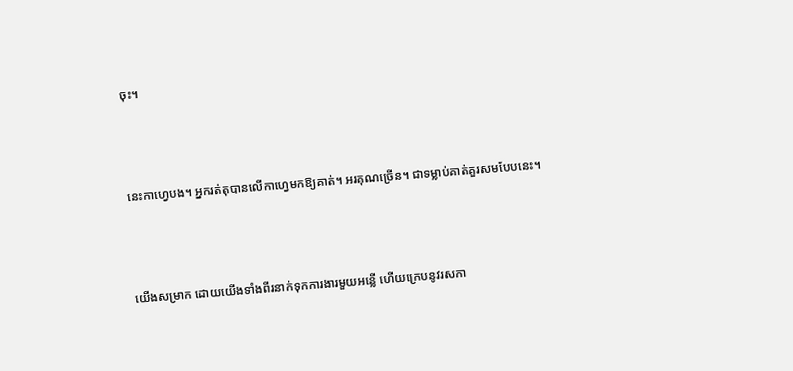ចុះ។



នេះកាហ្វេបង។ អ្នករត់តុបានលើកាហ្វេមកឱ្យគាត់។ អរគុណច្រើន។ ជាទម្លាប់គាត់គួរសមបែបនេះ។



យើងសម្រាក ដោយយើងទាំងពីរនាក់ទុកការងារមួយអន្លើ ហើយក្រេបនូវរសកា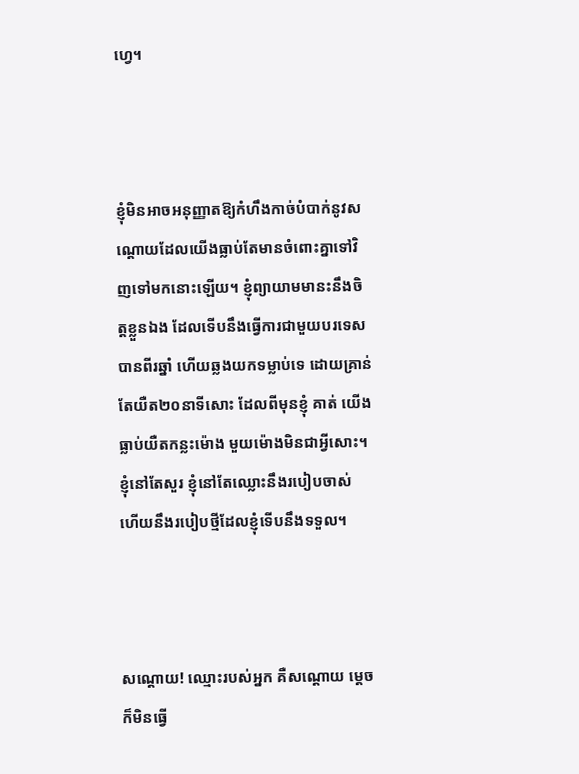ហ្វេ។



ខ្ញុំមិនអាចអនុញ្ញាតឱ្យកំហឹងកាច់បំបាក់នូវសណ្ដោយដែលយើងធ្លាប់តែមានចំពោះគ្នាទៅវិញទៅមកនោះឡើយ។ ខ្ញុំព្យាយាមមានះនឹងចិត្តខ្លួនឯង ដែលទើបនឹងធ្វើការជាមួយបរទេសបានពីរឆ្នាំ ហើយឆ្លងយកទម្លាប់ទេ ដោយគ្រាន់តែយឺត២០នាទីសោះ ដែលពីមុនខ្ញុំ គាត់ យើងធ្លាប់យឺតកន្លះម៉ោង មួយម៉ោងមិនជាអ្វីសោះ។ ខ្ញុំនៅតែសួរ ខ្ញុំនៅតែឈ្លោះនឹងរបៀបចាស់ ហើយនឹងរបៀបថ្មីដែលខ្ញុំទើបនឹងទទួល។



សណ្ដោយ! ឈ្មោះរបស់អ្នក គឺសណ្ដោយ ម្ដេចក៏មិនធ្វើ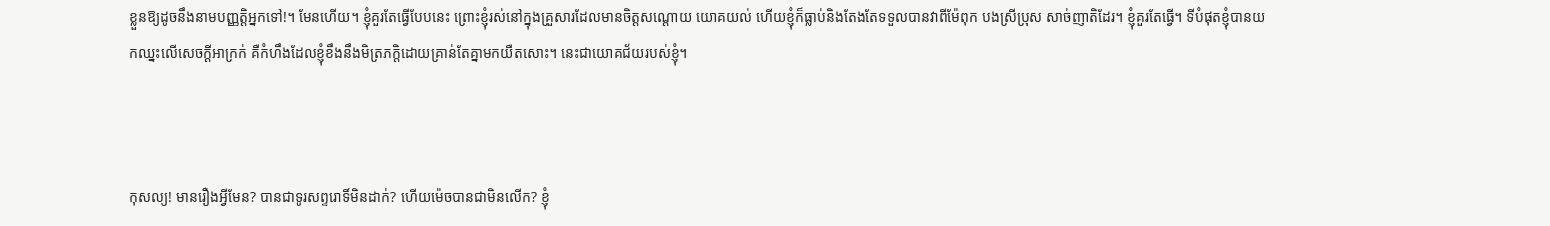ខ្លួនឱ្យដូចនឹងនាមបញ្ញតិ្តអ្នកទៅ!។ មែនហើយ។ ខ្ញុំគួរតែធ្វើបែបនេះ ព្រោះខ្ញុំរស់នៅក្នុងគ្រួសារដែលមានចិត្តសណ្ដោយ យោគយល់ ហើយខ្ញុំក៏ធ្លាប់និងតែងតែទទួលបានវាពីម៉ែពុក បងស្រីប្រុស សាច់ញាតិដែរ។ ខ្ញុំគួរតែធ្វើ។ ទីបំផុតខ្ញុំបានយកឈ្នះលើសេចក្ដីអាក្រក់ គឺកំហឹងដែលខ្ញុំខឹងនឹងមិត្រភក្តិដោយគ្រាន់តែគ្នាមកយឺតសោះ។ នេះជាយោគជ័យរបស់ខ្ញុំ។



កុសល្យ! មានរឿងអ្វីមែន? បានជាទូរសព្ទរោទិ៍មិនដាក់? ហើយម៉េចបានជាមិនលើក? ខ្ញុំ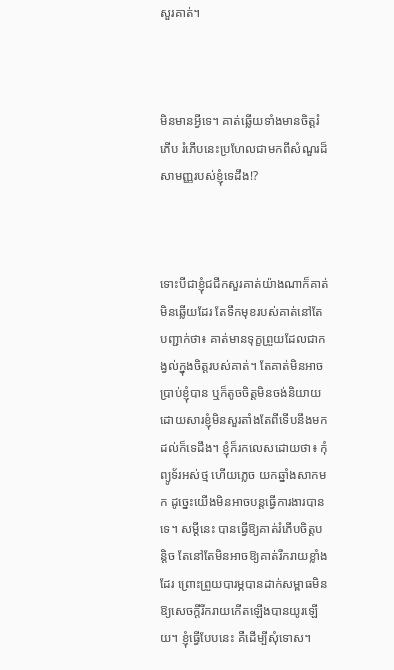សួរគាត់។



មិនមានអ្វីទេ។ គាត់ឆ្លើយទាំងមានចិត្តរំភើប រំភើបនេះប្រហែលជាមកពីសំណួរដ៏សាមញ្ញរបស់ខ្ញុំទេដឹង!?



ទោះបីជាខ្ញុំជជីកសួរគាត់យ៉ាងណាក៏គាត់មិនឆ្លើយដែរ តែទឹកមុខរបស់គាត់នៅតែបញ្ជាក់ថា៖ គាត់មានទុក្ខព្រួយដែលជាកង្វល់ក្នុងចិត្តរបស់គាត់។ តែគាត់មិនអាចប្រាប់ខ្ញុំបាន ឬក៏តូចចិត្តមិនចង់និយាយ ដោយសារខ្ញុំមិនសួរតាំងតែពីទើបនឹងមកដល់ក៏ទេដឹង។ ខ្ញុំក៏រកលេសដោយថា៖ កុំព្យូទ័រអស់ថ្ម ហើយភ្លេច យកឆ្នាំងសាកមក ដូច្នេះយើងមិនអាចបន្តធ្វើការងារបានទេ។ សម្ដីនេះ បានធ្វើឱ្យគាត់រំភើបចិត្តបន្តិច តែនៅតែមិនអាចឱ្យគាត់រីករាយខ្លាំងដែរ ព្រោះព្រួយបារម្ភបានដាក់សម្ពាធមិនឱ្យសេចក្ដីរីករាយកើតឡើងបានយូរឡើយ។ ខ្ញុំធ្វើបែបនេះ គឺដើម្បីសុំទោស។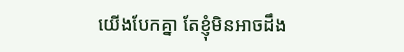យើងបែកគ្នា តែខ្ញុំមិនអាចដឹង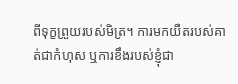ពីទុក្ខព្រួយរបស់មិត្រ។ ការមកយឺតរបស់គាត់ជាកំហុស ឬការខឹងរបស់ខ្ញុំជា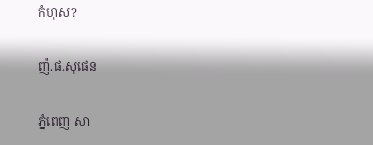កំហុស?

ញ៉.ផ.សុផេន

ភ្នំពេញ សា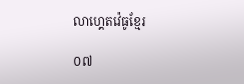លាហ្គេតវ៉េធូខ្មែរ

០៧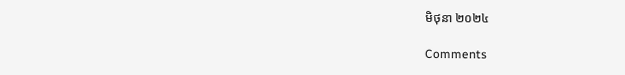មិថុនា ២០២៤

Comments